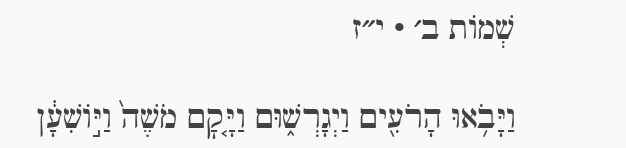שְׁמוֹת ב׳ · י״ז

וַיָּבֹ֥אוּ הָרֹעִ֖ים וַיְגָרְשׁ֑וּם וַיָּ֤קׇם מֹשֶׁה֙ וַיּ֣וֹשִׁעָ֔ן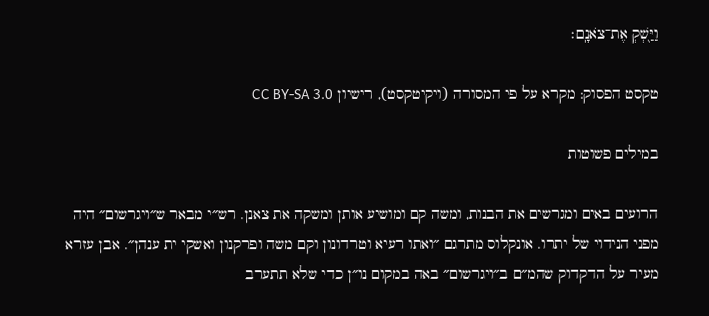וַיַּ֖שְׁקְ אֶת־צֹאנָֽם׃

טקסט הפסוק: מקרא על פי המסורה (ויקיטקסט), רישיון CC BY-SA 3.0

במילים פשוטות

הרועים באים ומגרשים את הבנות, ומשה קם ומושיע אותן ומשקה את צאנן. רש״י מבאר ש״ויגרשום״ היה מפני הנידוי של יתרו. אונקלוס מתרגם ״ואתו רעיא וטרדונון וקם משה ופרקנון ואשקי ית ענהן״. אבן עזרא מעיר על הדקדוק שהמ״ם ב״ויגרשום״ באה במקום נו״ן כדי שלא תתערב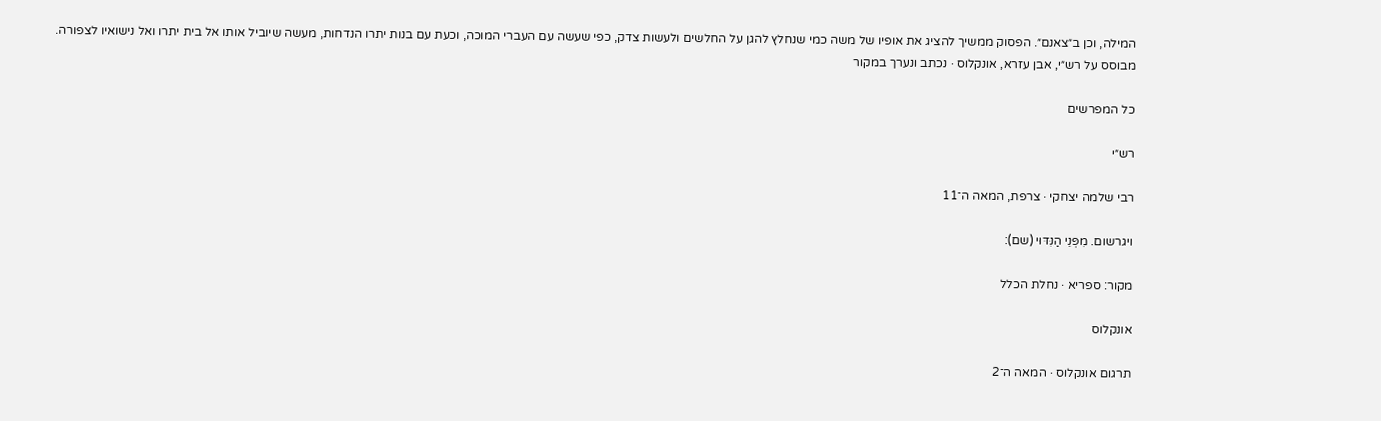המילה, וכן ב״צאנם״. הפסוק ממשיך להציג את אופיו של משה כמי שנחלץ להגן על החלשים ולעשות צדק, כפי שעשה עם העברי המוכה, וכעת עם בנות יתרו הנדחות, מעשה שיוביל אותו אל בית יתרו ואל נישואיו לצפורה.
מבוסס על רש״י, אבן עזרא, אונקלוס · נכתב ונערך במקור

כל המפרשים

רש״י

רבי שלמה יצחקי · צרפת, המאה ה־11

ויגרשום. מִפְּנֵי הַנִּדּוּי (שם):

מקור: ספריא · נחלת הכלל

אונקלוס

תרגום אונקלוס · המאה ה־2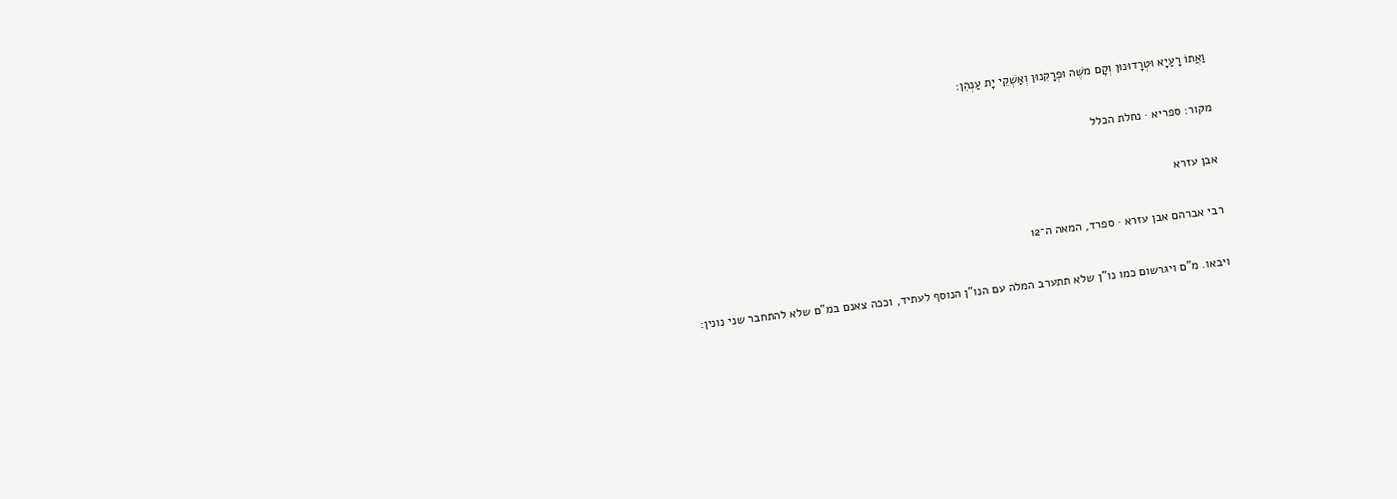וַאֲתוֹ רָעַיָא וּטְרָדוּנוּן וְקָם משֶׁה וּפְרָקִנוּן וְאַשְׁקֵי יָת עַנְהֵן:

מקור: ספריא · נחלת הכלל

אבן עזרא

רבי אברהם אבן עזרא · ספרד, המאה ה־12

ויבאו. מ"ם ויגרשום כמו נו"ן שלא תתערב המלה עם הנו"ן הנוסף לעתיד, וככה צאנם במ"ם שלא להתחבר שני נונין: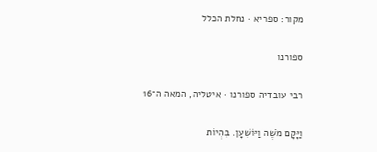מקור: ספריא · נחלת הכלל

ספורנו

רבי עובדיה ספורנו · איטליה, המאה ה־16

וַיָּקָם מֹשֶׁה וַיּוֹשִׁעָן. בִּהְיוֹת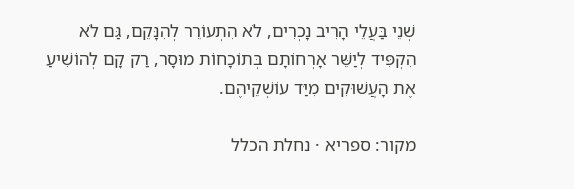שְׁנֵי בַּעֲלֵי הָרִיב נָכְרִים, לֹא הִתְעוֹרֵר לְהִנָּקֵם, גַּם לֹא הִקְפִּיד לְיַשֵּׁר אָרְחוֹתָם בְּתוֹכָחוֹת מוּסָר, רַק קָם לְהוֹשִׁיעַ אֶת הָעֲשׁוּקִים מִיַּד עוֹשְׁקֵיהֶם.

מקור: ספריא · נחלת הכלל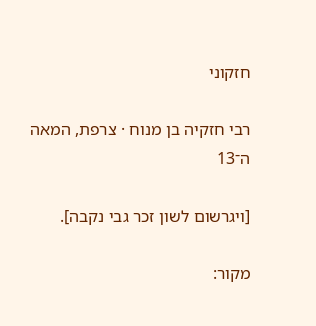חזקוני

רבי חזקיה בן מנוח · צרפת, המאה ה־13

[ויגרשום לשון זכר גבי נקבה].

מקור: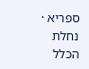ספריא · נחלת הכלל